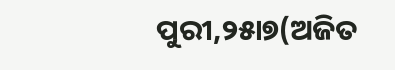ପୁରୀ,୨୫ା୭(ଅଜିତ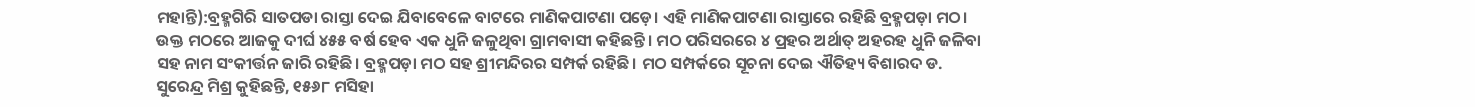ମହାନ୍ତି):ବ୍ରହ୍ମଗିରି ସାତପଡା ରାସ୍ତା ଦେଇ ଯିବାବେଳେ ବାଟରେ ମାଣିକପାଟଣା ପଡ଼େ। ଏହି ମାଣିକପାଟଣା ରାସ୍ତାରେ ରହିଛି ବ୍ରହ୍ମପଡ଼ା ମଠ। ଉକ୍ତ ମଠରେ ଆଜକୁ ଦୀର୍ଘ ୪୫୫ ବର୍ଷ ହେବ ଏକ ଧୁନି ଜଳୁଥିବା ଗ୍ରାମବାସୀ କହିଛନ୍ତି। ମଠ ପରିସରରେ ୪ ପ୍ରହର ଅର୍ଥାତ୍ ଅହରହ ଧୁନି ଜଳିବା ସହ ନାମ ସଂକୀର୍ତ୍ତନ ଜାରି ରହିଛି। ବ୍ରହ୍ମପଡ଼ା ମଠ ସହ ଶ୍ରୀମନ୍ଦିରର ସମ୍ପର୍କ ରହିଛି। ମଠ ସମ୍ପର୍କରେ ସୂଚନା ଦେଇ ଐତିହ୍ୟ ବିଶାରଦ ଡ. ସୁରେନ୍ଦ୍ର ମିଶ୍ର କୁହିଛନ୍ତି, ୧୫୬୮ ମସିହା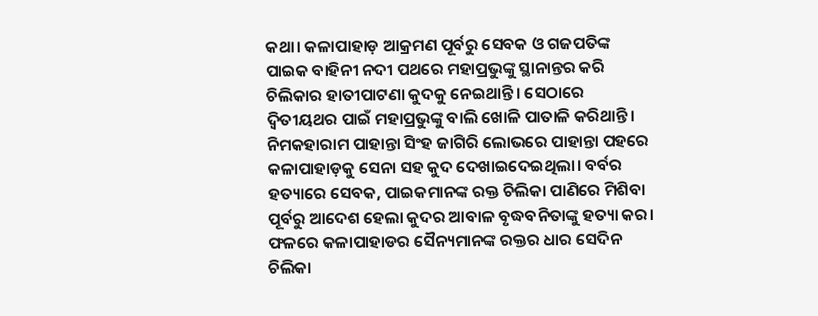କଥା। କଳାପାହାଡ଼ ଆକ୍ରମଣ ପୂର୍ବରୁ ସେବକ ଓ ଗଜପତିଙ୍କ ପାଇକ ବାହିନୀ ନଦୀ ପଥରେ ମହାପ୍ରଭୁଙ୍କୁ ସ୍ଥାନାନ୍ତର କରି ଚିଲିକାର ହାତୀପାଟଣା କୁଦକୁ ନେଇଥାନ୍ତି। ସେଠାରେ ଦ୍ୱିତୀୟଥର ପାଇଁ ମହାପ୍ରଭୁଙ୍କୁ ବାଲି ଖୋଳି ପାତାଳି କରିଥାନ୍ତି। ନିମକହାରାମ ପାହାନ୍ତା ସିଂହ ଜାଗିରି ଲୋଭରେ ପାହାନ୍ତା ପହରେ କଳାପାହାଡ଼କୁ ସେନା ସହ କୁଦ ଦେଖାଇଦେଇଥିଲା। ବର୍ବର ହତ୍ୟାରେ ସେବକ, ପାଇକମାନଙ୍କ ରକ୍ତ ଚିଲିକା ପାଣିରେ ମିଶିବା ପୂର୍ବରୁ ଆଦେଶ ହେଲା କୁଦର ଆବାଳ ବୃଦ୍ଧବନିତାଙ୍କୁ ହତ୍ୟା କର। ଫଳରେ କଳାପାହାଡର ସୈନ୍ୟମାନଙ୍କ ରକ୍ତର ଧାର ସେଦିନ ଚିଲିକା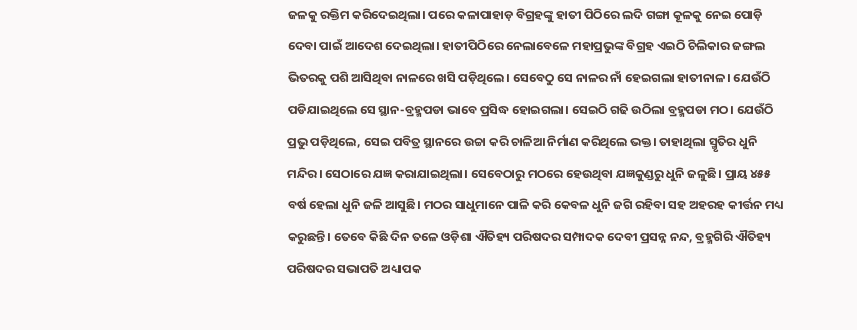ଜଳକୁ ରକ୍ତିମ କରିଦେଇଥିଲା। ପରେ କଳାପାହାଡ଼ ବିଗ୍ରହଙ୍କୁ ହାତୀ ପିଠିରେ ଲଦି ଗଙ୍ଗା କୂଳକୁ ନେଇ ପୋଡ଼ି ଦେବା ପାଇଁ ଆଦେଶ ଦେଇଥିଲା। ହାତୀପିଠିରେ ନେଲାବେଳେ ମହାପ୍ରଭୁଙ୍କ ବିଗ୍ରହ ଏଇଠି ଚିଲିକାର ଜଙ୍ଗଲ ଭିତରକୁ ପଶି ଆସିଥିବା ନାଳରେ ଖସି ପଡ଼ିଥିଲେ। ସେବେଠୁ ସେ ନାଳର ନାଁ ହେଇଗଲା ହାତୀନାଳ। ଯେଉଁଠି ପଡିଯାଇଥିଲେ ସେ ସ୍ଥାନ-ବ୍ରହ୍ମପଡା ଭାବେ ପ୍ରସିଦ୍ଧ ହୋଇଗଲା। ସେଇଠି ଗଢି ଉଠିଲା ବ୍ରହ୍ମପଡା ମଠ। ଯେଉଁଠି ପ୍ରଭୁ ପଡ଼ିଥିଲେ, ସେଇ ପବିତ୍ର ସ୍ଥାନରେ ଉଚ୍ଚା କରି ଚାଳିଆ ନିର୍ମାଣ କରିଥିଲେ ଭକ୍ତ। ତାହାଥିଲା ସ୍ମୃତିର ଧୁନି ମନ୍ଦିର। ସେଠାରେ ଯଜ୍ଞ କରାଯାଇଥିଲା। ସେବେଠାରୁ ମଠରେ ହେଉଥିବା ଯଜ୍ଞକୁଣ୍ଡରୁ ଧୁନି ଜଳୁଛି। ପ୍ରାୟ ୪୫୫ ବର୍ଷ ହେଲା ଧୁନି ଜଳି ଆସୁଛି। ମଠର ସାଧୁମାନେ ପାଳି କରି କେବଳ ଧୁନି ଜଗି ରହିବା ସହ ଅହରହ କୀର୍ତ୍ତନ ମଧ୍ୟ କରୁଛନ୍ତି। ତେବେ କିଛି ଦିନ ତଳେ ଓଡ଼ିଶା ଐତିହ୍ୟ ପରିଷଦର ସମ୍ପାଦକ ଦେବୀ ପ୍ରସନ୍ନ ନନ୍ଦ, ବ୍ରହ୍ମଗିରି ଐତିହ୍ୟ ପରିଷଦର ସଭାପତି ଅଧ୍ୟାପକ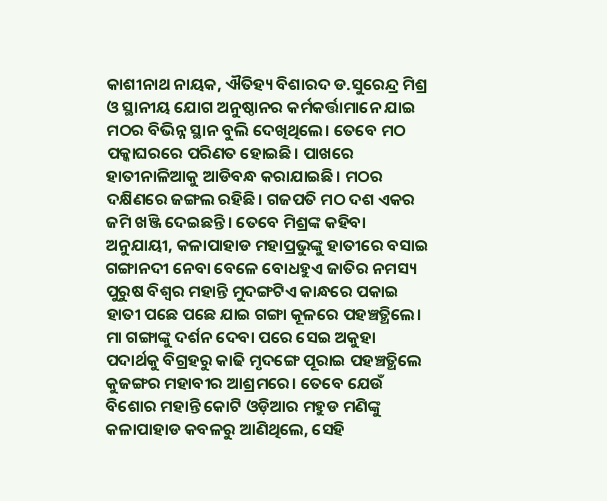କାଶୀନାଥ ନାୟକ, ଐତିହ୍ୟ ବିଶାରଦ ଡ.ସୁରେନ୍ଦ୍ର ମିଶ୍ର ଓ ସ୍ଥାନୀୟ ଯୋଗ ଅନୁଷ୍ଠାନର କର୍ମକର୍ତ୍ତାମାନେ ଯାଇ ମଠର ବିଭିନ୍ନ ସ୍ଥାନ ବୁଲି ଦେଖିଥିଲେ। ତେବେ ମଠ ପକ୍କାଘରରେ ପରିଣତ ହୋଇଛି। ପାଖରେ ହାତୀନାଳିଆକୁ ଆଡିବନ୍ଧ କରାଯାଇଛି। ମଠର ଦକ୍ଷିଣରେ ଜଙ୍ଗଲ ରହିଛି। ଗଜପତି ମଠ ଦଶ ଏକର ଜମି ଖଞ୍ଜି ଦେଇଛନ୍ତି। ତେବେ ମିଶ୍ରଙ୍କ କହିବା ଅନୁଯାୟୀ, କଳାପାହାଡ ମହାପ୍ରଭୁଙ୍କୁ ହାତୀରେ ବସାଇ ଗଙ୍ଗାନଦୀ ନେବା ବେଳେ ବୋଧହୁଏ ଜାତିର ନମସ୍ୟ ପୁରୁଷ ବିଶ୍ୱର ମହାନ୍ତି ମୁଦଙ୍ଗଟିଏ କାନ୍ଧରେ ପକାଇ ହାତୀ ପଛେ ପଛେ ଯାଇ ଗଙ୍ଗା କୂଳରେ ପହଞ୍ଚତ୍ଥିଲେ। ମା ଗଙ୍ଗାଙ୍କୁ ଦର୍ଶନ ଦେବା ପରେ ସେଇ ଅକୁହା ପଦାର୍ଥକୁ ବିଗ୍ରହରୁ କାଢି ମୃଦଙ୍ଗେ ପୂରାଇ ପହଞ୍ଚତ୍ଥିଲେ କୁଜଙ୍ଗର ମହାବୀର ଆଶ୍ରମରେ। ତେବେ ଯେଉଁ ବିଶୋର ମହାନ୍ତି କୋଟି ଓଡ଼ିଆର ମହୁଡ ମଣିଙ୍କୁ କଳାପାହାଡ କବଳରୁ ଆଣିଥିଲେ, ସେହି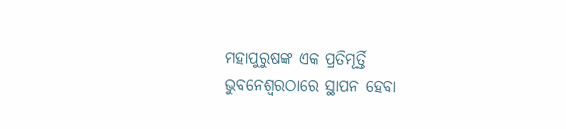ମହାପୁରୁଷଙ୍କ ଏକ ପ୍ରତିମୂର୍ତ୍ତି ଭୁବନେଶ୍ୱରଠାରେ ସ୍ଥାପନ ହେବା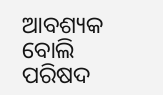ଆବଶ୍ୟକ ବୋଲି ପରିଷଦ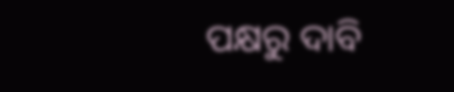ପକ୍ଷରୁ ଦାବି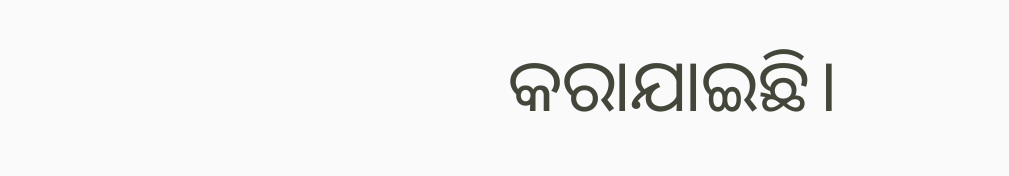କରାଯାଇଛି।